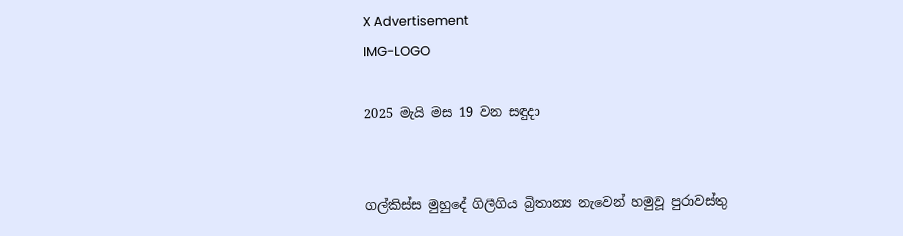X Advertisement
IMG-LOGO

2025 මැයි මස 19 වන සඳුදා


ගල්කිස්ස මුහුදේ ගිලීගිය බ්‍රිතාන්‍ය නැවෙන් හමුවූ පුරාවස්තු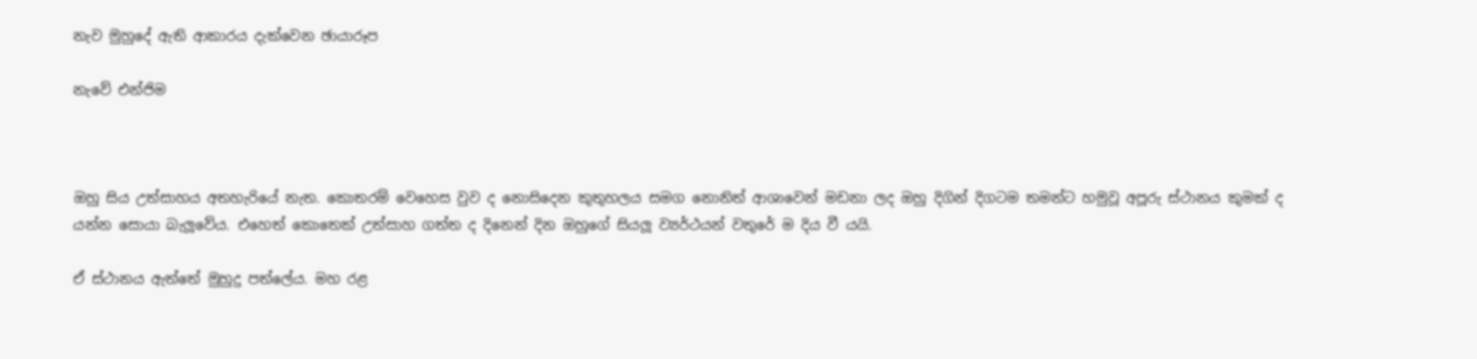නැව මුහුදේ ඇති ආකාරය දැක්වෙන ඡායාරූප

නැවේ එන්ජිම



ඔහු සිය උත්සාහය අතහැරියේ නැත. කොතරම් වෙහෙස වුව ද නොසිදෙන කුතුහලය සමග නොනිත් ආශාවෙන් මඩනා ලද ඔහු දිගින් දිගටම තමන්ට හමුවූ අපූරු ස්ථානය කුමක් ද යන්න සොයා බැලූවේය. එහෙත් කොතෙක් උත්සාහ ගත්ත ද දිනෙන් දින ඔහුගේ සියලූ ව්‍යර්ථයන් වතුරේ ම දිය වී යයි.

ඒ ස්ථානය ඇත්තේ මුහුදු පත්ලේය. මහ රළ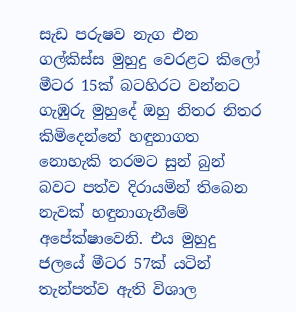සැඩ පරුෂව නැග එන ගල්කිස්ස මුහුදු වෙරළට කිලෝ මීටර 15ක් බටහිරට වන්නට ගැඹුරු මුහුදේ ඔහු නිතර නිතර කිමිදෙන්නේ හඳුනාගත නොහැකි තරමට සුන් බුන් බවට පත්ව දිරායමින් තිබෙන නැවක් හඳුනාගැනීමේ අපේක්ෂාවෙනි. එය මුහුදු ජලයේ මීටර 57ක් යටින් තැන්පත්ව ඇති විශාල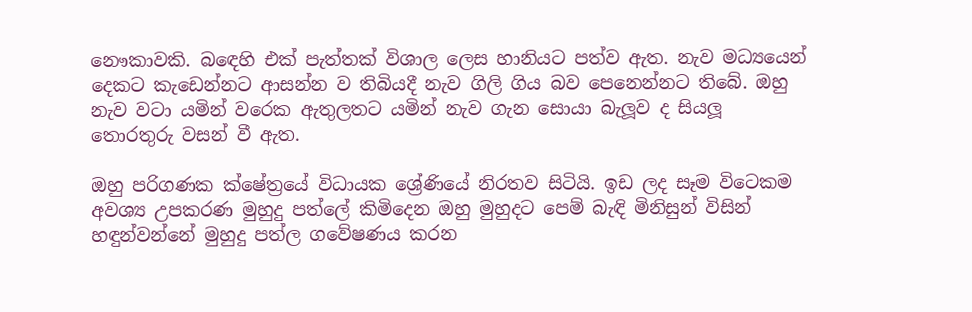නෞකාවකි. බඳෙහි එක් පැත්තක් විශාල ලෙස හානියට පත්ව ඇත. නැව මධ්‍යයෙන් දෙකට කැඩෙන්නට ආසන්න ව තිබියදී නැව ගිලි ගිය බව පෙනෙන්නට තිබේ. ඔහු නැව වටා යමින් වරෙක ඇතුලතට යමින් නැව ගැන සොයා බැලූව ද සියලූ තොරතුරු වසන් වී ඇත.

ඔහු පරිගණක ක්ෂේත්‍රයේ විධායක ශ්‍රේණියේ නිරතව සිටියි. ඉඩ ලද සෑම විටෙකම අවශ්‍ය උපකරණ මුහුදු පත්ලේ කිමිදෙන ඔහු මුහුදට පෙම් බැඳි මිනිසුන් විසින් හඳුන්වන්නේ මුහුදු පත්ල ගවේෂණය කරන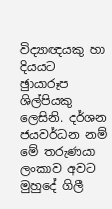විද්‍යාඥයකු හා දියයට ඡුායාරූප ශිල්පියකු ලෙසිනි. දර්ශන ජයවර්ධන නම් මේ තරුණයා ලංකාව අවට මුහුදේ ගිලී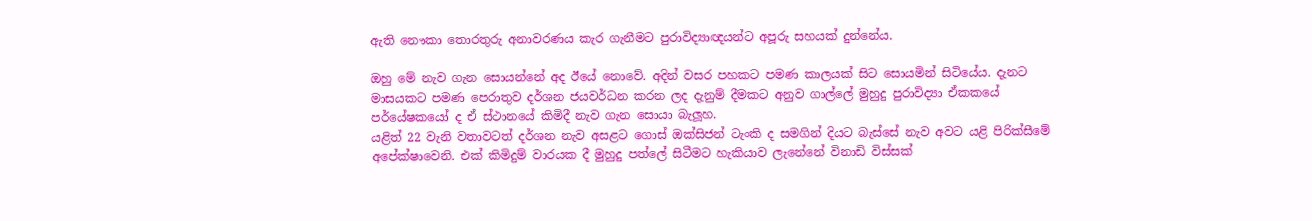ඇති නෞකා තොරතුරු අනාවරණය කැර ගැනීමට පුරාවිද්‍යාඥයන්ට අපූරු සහයක් දුන්නේය.

ඔහු මේ නැව ගැන සොයන්නේ අද ඊයේ නොවේ. අදින් වසර පහකට පමණ කාලයක් සිට සොයමින් සිටියේය. දැනට මාසයකට පමණ පෙරාතුව දර්ශන ජයවර්ධන කරන ලද දැනුම් දීමකට අනුව ගාල්ලේ මුහුදු පුරාවිද්‍යා ඒකකයේ පර්යේෂකයෝ ද ඒ ස්ථානයේ කිමිදී නැව ගැන සොයා බැලූහ.
යළිත් 22 වැනි වතාවටත් දර්ශන නැව අසළට ගොස් ඔක්සිජන් ටැංකි ද සමගින් දියට බැස්සේ නැව අවට යළි පිරික්සීමේ අපේක්ෂාවෙනි. එක් කිමිදුම් වාරයක දී මුහුදු පත්ලේ සිටීමට හැකියාව ලැනේනේ විනාඩි විස්සක්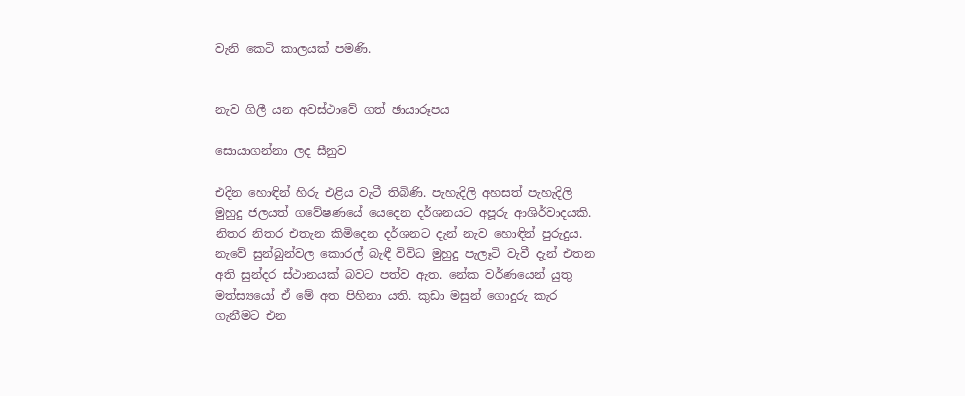වැනි කෙටි කාලයක් පමණි.


නැව ගිලී යන අවස්ථාවේ ගත් ඡායාරූපය

සොයාගන්නා ලද සීනුව

එදින හොඳින් හිරු එළිය වැටී තිබිණි. පැහැදිලි අහසත් පැහැදිලි මුහුදු ජලයත් ගවේෂණයේ යෙදෙන දර්ශනයට අපූරු ආශිර්වාදයකි. නිතර නිතර එතැන කිමිදෙන දර්ශනට දැන් නැව හොඳින් පුරුදුය. නැවේ සුන්බුන්වල කොරල් බැඳී විවිධ මුහුදු පැලෑටි වැවී දැන් එතන අති සුන්දර ස්ථානයක් බවට පත්ව ඇත. නේක වර්ණයෙන් යුතු මත්ස්‍යයෝ ඒ මේ අත පිහිනා යති. කුඩා මසුන් ගොදුරු කැර ගැනීමට එන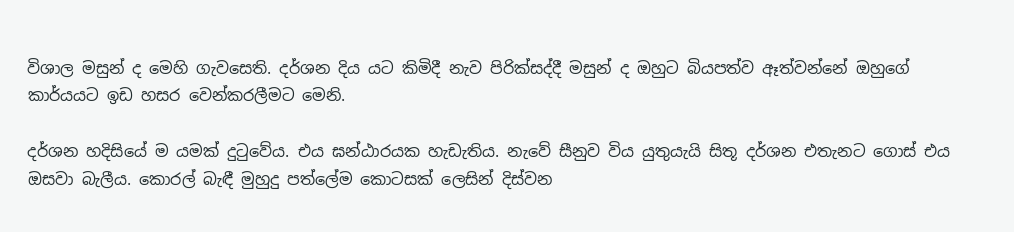විශාල මසුන් ද මෙහි ගැවසෙති. දර්ශන දිය යට කිමිදී නැව පිරික්සද්දී මසුන් ද ඔහුට බියපත්ව ඈත්වන්නේ ඔහුගේ කාර්යයට ඉඩ හසර වෙන්කරලීමට මෙනි.

දර්ශන හදිසියේ ම යමක් දුටුවේය. එය ඝන්ඨාරයක හැඩැතිය. නැවේ සීනුව විය යුතුයැයි සිතූ දර්ශන එතැනට ගොස් එය ඔසවා බැලීය. කොරල් බැඳී මුහුදු පත්ලේම කොටසක් ලෙසින් දිස්වන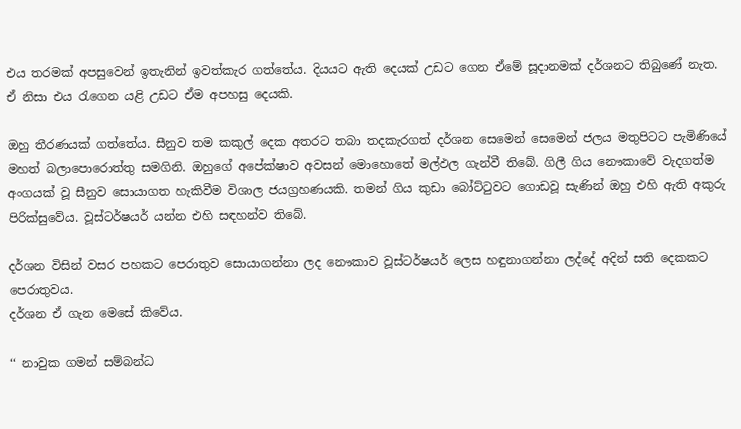එය තරමක් අපසුවෙන් ඉතැනින් ඉවත්කැර ගත්තේය. දියයට ඇති දෙයක් උඩට ගෙන ඒමේ සූදානමක් දර්ශනට තිබුණේ නැත. ඒ නිසා එය රැගෙන යළි උඩට ඒම අපහසු දෙයකි.

ඔහු තීරණයක් ගත්තේය. සීනුව තම කකුල් දෙක අතරට තබා තදකැරගත් දර්ශන සෙමෙන් සෙමෙන් ජලය මතුපිටට පැමිණියේ මහත් බලාපොරොත්තු සමගිනි. ඔහුගේ අපේක්ෂාව අවසන් මොහොතේ මල්ඵල ගැන්වී තිබේ. ගිලී ගිය නෞකාවේ වැදගත්ම අංගයක් වූ සීනුව සොයාගත හැකිවීම විශාල ජයග්‍රහණයකි. තමන් ගිය කුඩා බෝට්ටුවට ගොඩවූ සැණින් ඔහු එහි ඇති අකුරු පිරික්සුවේය. වූස්ටර්ෂයර් යන්න එහි සඳහන්ව තිබේ.

දර්ශන විසින් වසර පහකට පෙරාතුව සොයාගන්නා ලද නෞකාව වූස්ටර්ෂයර් ලෙස හඳුනාගන්නා ලද්දේ අදින් සති දෙකකට පෙරාතුවය.
දර්ශන ඒ ගැන මෙසේ කිවේය.

‘‘ නාවුක ගමන් සම්බන්ධ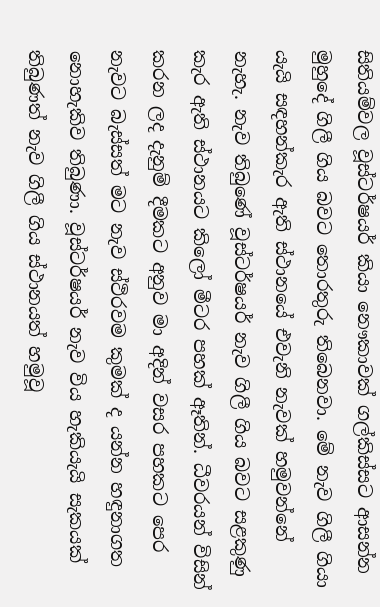සිතියම්වල වූස්ටර්ෂයර් කියා නෞකාවක් ගල්කිස්සට ආසන්න මුහුදේ ගිලී ගිය බවට තොරතුරු තිබෙනවා. මේ නැව ගිලී ගියා යැයි සඳහන්කැර ඇති ස්ථානයේ එවැනි නැවක් හමුවන්නේ නැහැ. නැව තිබුණේ වූස්ටර්ෂයර් නැව ගිලී ගිය බවට සළකුණු කැර ඇති ස්ථානයට කිලෝ මීටර පහක් ඈතින්. ධීවරයන් විසින් කරන ලද දැනුම් දීමකට අනුව මා අදින් වසර පහකට පෙර නැවට බැස්සත් මට නැව ස්ථිරවම කුමක් ද යන්න හඳුනාගත නොහැකිව තිබුණා. වූස්ටර්ෂයර් නැව විය හැකියැයි සැකයක් තිබුණත් නැව ගිලී ගිය ස්ථානයත් හමුවූ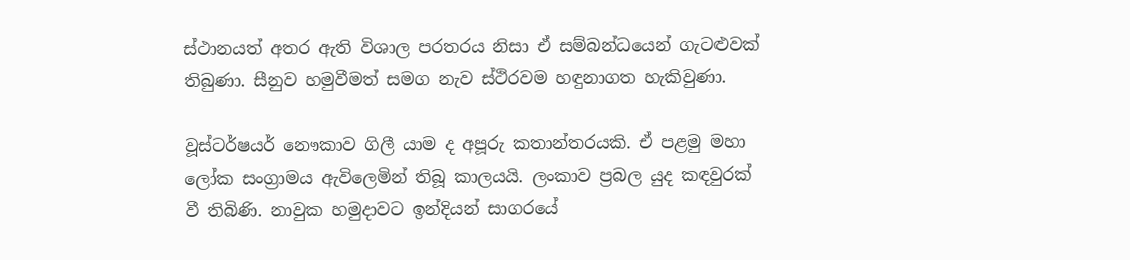ස්ථානයත් අතර ඇති විශාල පරතරය නිසා ඒ සම්බන්ධයෙන් ගැටළුවක් තිබුණා. සීනුව හමුවීමත් සමග නැව ස්ථිරවම හඳුනාගත හැකිවුණා.

වූස්ටර්ෂයර් නෞකාව ගිලී යාම ද අපූරු කතාන්තරයකි. ඒ පළමු මහා ලෝක සංග්‍රාමය ඇවිලෙමින් තිබූ කාලයයි. ලංකාව ප්‍රබල යුද කඳවුරක් වී තිබිණි. නාවුක හමුදාවට ඉන්දියන් සාගරයේ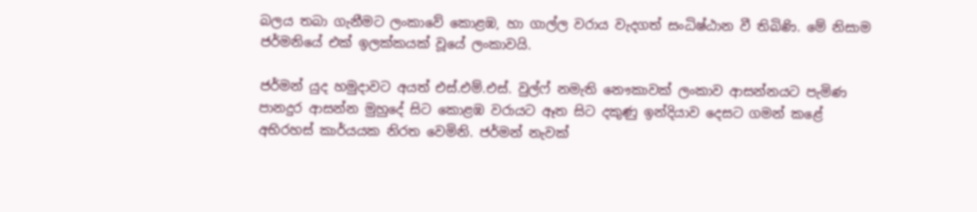බලය තබා ගැනීමට ලංකාවේ කොළඹ, හා ගාල්ල වරාය වැදගත් සංධිෂ්ඨාන වී තිබිණි. මේ නිසාම ජර්මනියේ එක් ඉලක්කයක් වූයේ ලංකාවයි.

ජර්මන් යුද හමුදාවට අයත් එස්.එම්.එස්. වුල්ෆ් නමැති නෞකාවක් ලංකාව ආසන්නයට පැමිණ පානදුර ආසන්න මුහුදේ සිට කොළඹ වරායට ඈත සිට දකුණු ඉන්දියාව දෙසට ගමන් කළේ අභිරහස් කාර්යයක නිරත වෙමිනි. ජර්මන් නැවක්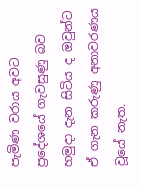පැමිණ වරාය අවට ප්‍රදේශයේ ගැවසුණු බව හමුදා දැන සිටිය ද ඔවුන්ට ඒ ගැන කරුණු අනාවරණය වූයේ නැත.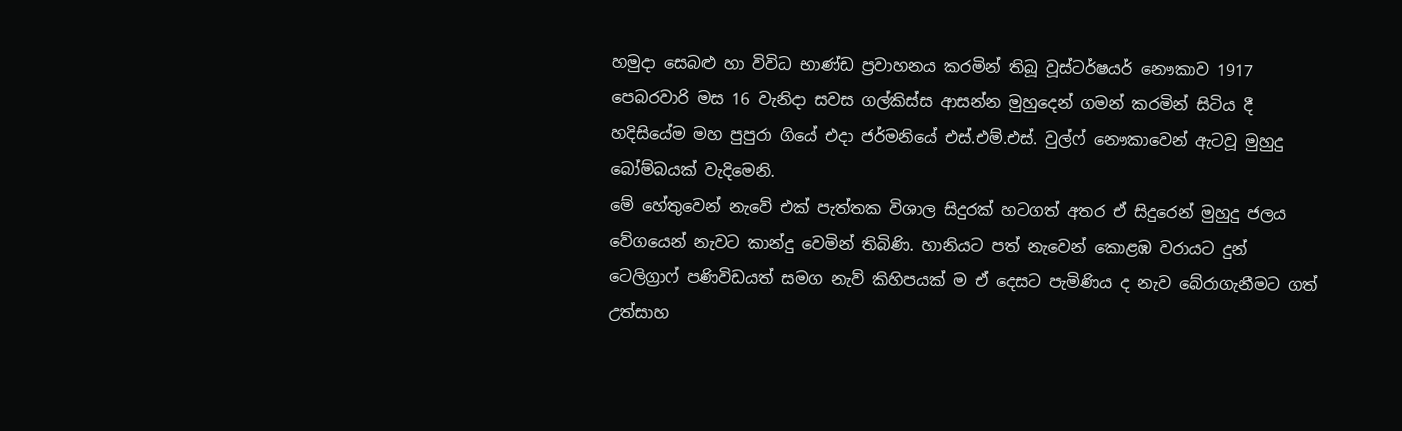හමුදා සෙබළු හා විවිධ භාණ්ඩ ප්‍රවාහනය කරමින් තිබූ වූස්ටර්ෂයර් නෞකාව 1917 පෙබරවාරි මස 16 වැනිදා සවස ගල්කිස්ස ආසන්න මුහුදෙන් ගමන් කරමින් සිටිය දී හදිසියේම මහ පුපුරා ගියේ එදා ජර්මනියේ එස්.එම්.එස්. වුල්ෆ් නෞකාවෙන් ඇටවූ මුහුදු බෝම්බයක් වැදිමෙනි.
මේ හේතුවෙන් නැවේ එක් පැත්තක විශාල සිදුරක් හටගත් අතර ඒ සිදුරෙන් මුහුදු ජලය වේගයෙන් නැවට කාන්දු වෙමින් තිබිණි. හානියට පත් නැවෙන් කොළඹ වරායට දුන් ටෙලිග්‍රාෆ් පණිවිඩයත් සමග නැව් කිහිපයක් ම ඒ දෙසට පැමිණිය ද නැව බේරාගැනීමට ගත් උත්සාහ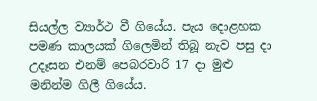සියල්ල ව්‍යාර්ථ වී ගියේය. පැය දොළහක පමණ කාලයක් ගිලෙමින් තිබූ නැව පසු දා උදෑසන එනම් පෙබරවාරි 17 දා මුළු මනින්ම ගිලී ගියේය.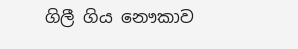ගිලී ගිය නෞකාව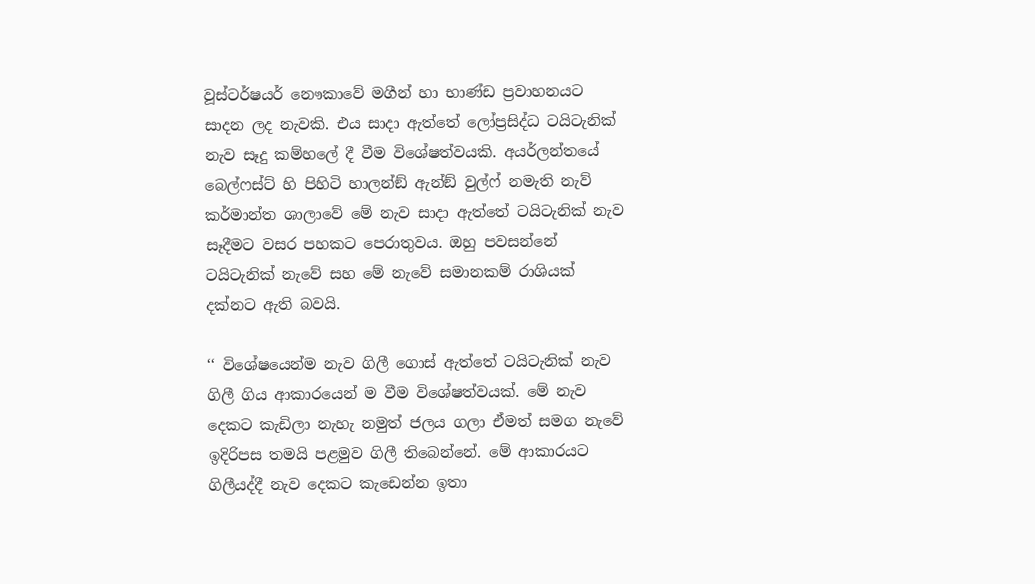වූස්ටර්ෂයර් නෞකාවේ මගීන් හා භාණ්ඩ ප්‍රවාහනයට සාදන ලද නැවකි. එය සාදා ඇත්තේ ලෝප්‍රසිද්ධ ටයිටැනික් නැව සෑදු කම්හලේ දී වීම විශේෂත්වයකි. අයර්ලන්තයේ බෙල්ෆස්ට් හි පිහිටි හාලන්ඞ් ඇන්ඞ් වුල්ෆ් නමැති නැව් කර්මාන්ත ශාලාවේ මේ නැව සාදා ඇත්තේ ටයිටැනික් නැව සෑදීමට වසර පහකට පෙරාතුවය. ඔහු පවසන්නේ ටයිටැනික් නැවේ සහ මේ නැවේ සමානකම් රාශියක් දක්නට ඇති බවයි.

‘‘ විශේෂයෙන්ම නැව ගිලී ගොස් ඇත්තේ ටයිටැනික් නැව ගිලී ගිය ආකාරයෙන් ම වීම විශේෂත්වයක්. මේ නැව දෙකට කැඩිලා නැහැ නමුත් ජලය ගලා ඒමත් සමග නැවේ ඉදිරිපස තමයි පළමුව ගිලී තිබෙන්නේ. මේ ආකාරයට ගිලීයද්දී නැව දෙකට කැඩෙන්න ඉතා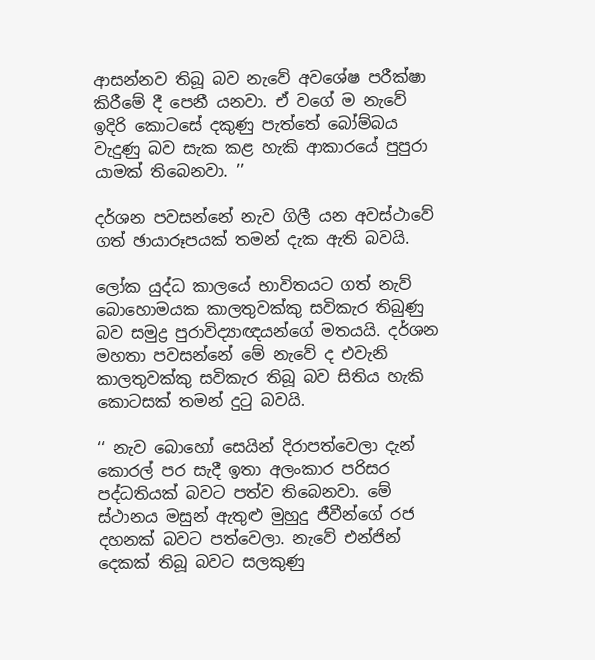ආසන්නව තිබූ බව නැවේ අවශේෂ පරීක්ෂා කිරීමේ දී පෙනී යනවා. ඒ වගේ ම නැවේ ඉදිරි කොටසේ දකුණු පැත්තේ බෝම්බය වැදුණු බව සැක කළ හැකි ආකාරයේ පුපුරා යාමක් තිබෙනවා. ’’

දර්ශන පවසන්නේ නැව ගිලී යන අවස්ථාවේ ගත් ඡායාරූපයක් තමන් දැක ඇති බවයි.

ලෝක යුද්ධ කාලයේ භාවිතයට ගත් නැව් බොහොමයක කාලතුවක්කු සවිකැර තිබුණු බව සමුද්‍ර පුරාවිද්‍යාඥයන්ගේ මතයයි. දර්ශන මහතා පවසන්නේ මේ නැවේ ද එවැනි කාලතුවක්කු සවිකැර තිබූ බව සිතිය හැකි කොටසක් තමන් දුටු බවයි.

‘‘ නැව බොහෝ සෙයින් දිරාපත්වෙලා දැන් කොරල් පර සැදී ඉතා අලංකාර පරිසර පද්ධතියක් බවට පත්ව තිබෙනවා. මේ ස්ථානය මසුන් ඇතුළු මුහුදු ජීවීන්ගේ රජ දහනක් බවට පත්වෙලා. නැවේ එන්ජින් දෙකක් තිබූ බවට සලකුණු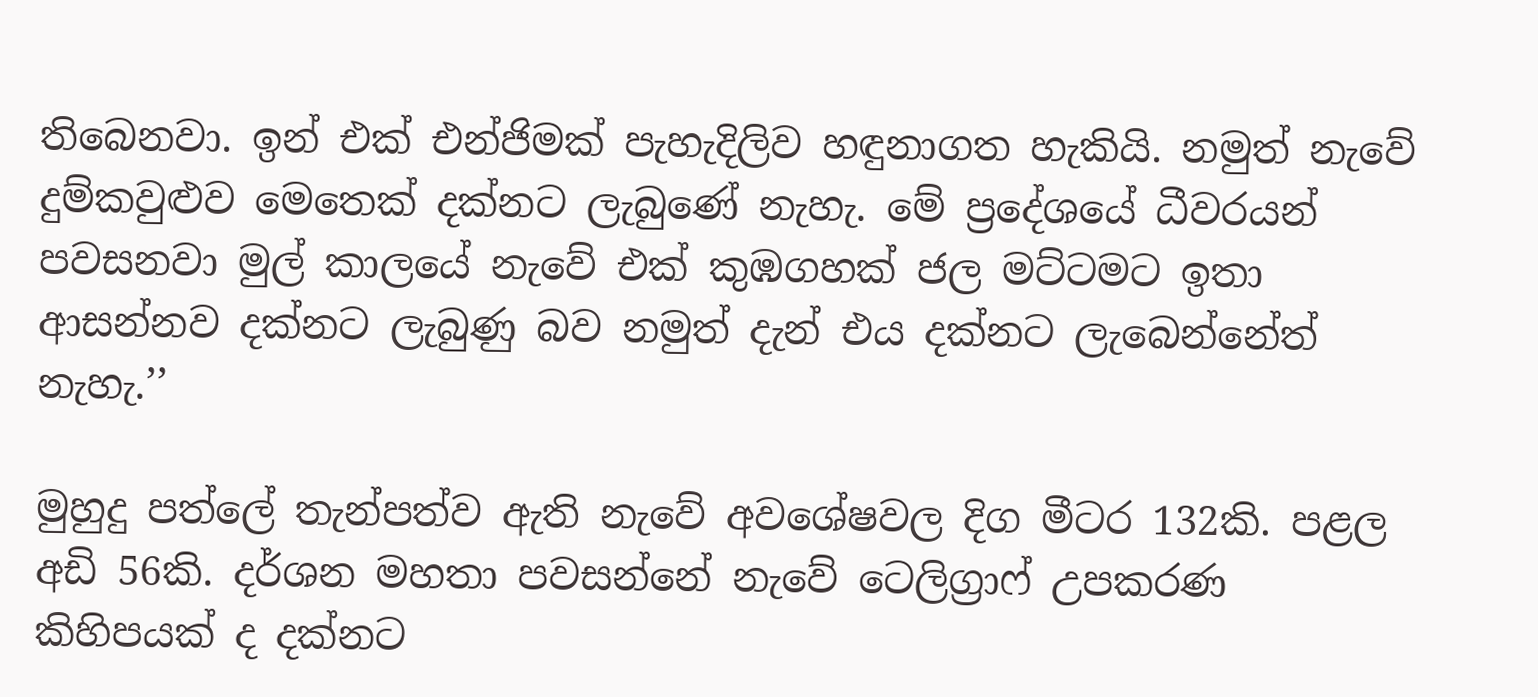තිබෙනවා. ඉන් එක් එන්ජිමක් පැහැදිලිව හඳුනාගත හැකියි. නමුත් නැවේ දුම්කවුළුව මෙතෙක් දක්නට ලැබුණේ නැහැ. මේ ප්‍රදේශයේ ධීවරයන් පවසනවා මුල් කාලයේ නැවේ එක් කුඹගහක් ජල මට්ටමට ඉතා ආසන්නව දක්නට ලැබුණු බව නමුත් දැන් එය දක්නට ලැබෙන්නේත් නැහැ.’’

මුහුදු පත්ලේ තැන්පත්ව ඇති නැවේ අවශේෂවල දිග මීටර 132කි. පළල අඩි 56කි. දර්ශන මහතා පවසන්නේ නැවේ ටෙලිග්‍රාෆ් උපකරණ කිහිපයක් ද දක්නට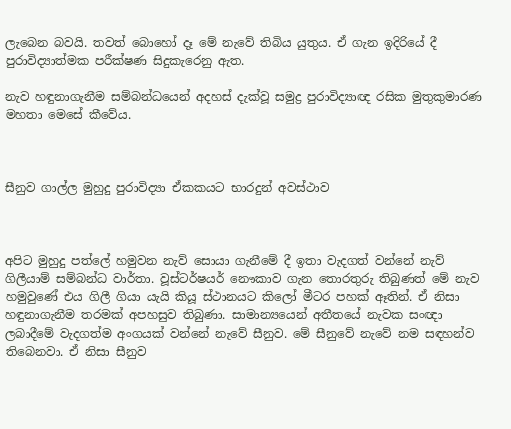ලැබෙන බවයි. තවත් බොහෝ දෑ මේ නැවේ තිබිය යුතුය. ඒ ගැන ඉදිරියේ දී පුරාවිද්‍යාත්මක පරීක්ෂණ සිදුකැරෙනු ඇත.

නැව හඳුනාගැනීම සම්බන්ධයෙන් අදහස් දැක්වූ සමුද්‍ර පුරාවිද්‍යාඥ රසික මුතුකුමාරණ මහතා මෙසේ කීවේය.



සීනුව ගාල්ල මුහුදු පුරාවිද්‍යා ඒකකයට භාරදුන් අවස්ථාව



අපිට මුහුදු පත්ලේ හමුවන නැව් සොයා ගැනීමේ දී ඉතා වැදගත් වන්නේ නැව් ගිලීයාම් සම්බන්ධ වාර්තා. වූස්ටර්ෂයර් නෞකාව ගැන තොරතුරු තිබුණත් මේ නැව හමුවුණේ එය ගිලී ගියා යැයි කියූ ස්ථානයට කිලෝ මීටර පහක් ඈතින්. ඒ නිසා හඳුනාගැනීම තරමක් අපහසුව තිබුණා. සාමාන්‍යයෙන් අතීතයේ නැවක සංඥා ලබාදීමේ වැදගත්ම අංගයක් වන්නේ නැවේ සීනුව. මේ සීනුවේ නැවේ නම සඳහන්ව තිබෙනවා. ඒ නිසා සීනුව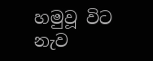හමුවූ විට නැව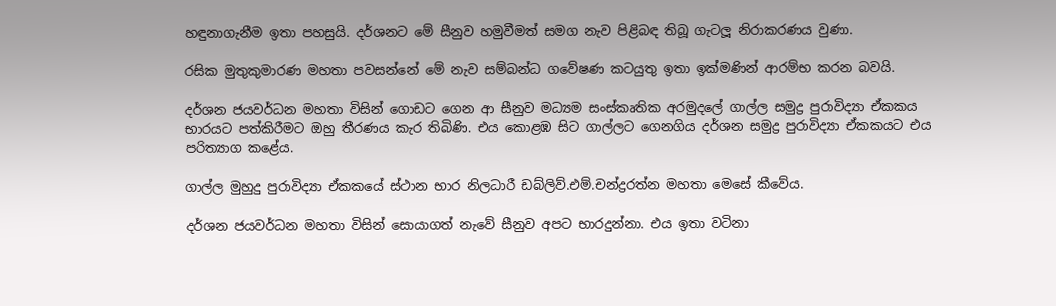හඳුනාගැනීම ඉතා පහසුයි. දර්ශනට මේ සීනුව හමුවීමත් සමග නැව පිළිබඳ තිබූ ගැටලූ නිරාකරණය වුණා.

රසික මුතුකුමාරණ මහතා පවසන්නේ මේ නැව සම්බන්ධ ගවේෂණ කටයුතු ඉතා ඉක්මණින් ආරම්භ කරන බවයි.

දර්ශන ජයවර්ධන මහතා විසින් ගොඩට ගෙන ආ සීනුව මධ්‍යම සංස්කෘතික අරමුදලේ ගාල්ල සමුද්‍ර පුරාවිද්‍යා ඒකකය භාරයට පත්කිරීමට ඔහු තීරණය කැර තිබිණි. එය කොළඹ සිට ගාල්ලට ගෙනගිය දර්ශන සමුද්‍ර පුරාවිද්‍යා ඒකකයට එය පරිත්‍යාග කළේය.

ගාල්ල මුහුදු පුරාවිද්‍යා ඒකකයේ ස්ථාන භාර නිලධාරී ඩබ්ලිව්.එම්.චන්ද්‍රරත්න මහතා මෙසේ කීවේය.

දර්ශන ජයවර්ධන මහතා විසින් සොයාගත් නැවේ සීනුව අපට භාරදුන්නා. එය ඉතා වටිනා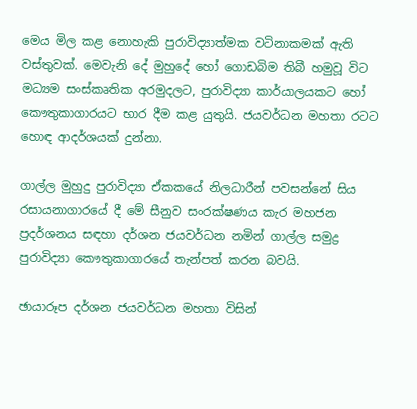මෙය මිල කළ නොහැකි පුරාවිද්‍යාත්මක වටිනාකමක් ඇති වස්තුවක්. මෙවැනි දේ මුහුදේ හෝ ගොඩබිම තිබී හමුවූ විට මධ්‍යම සංස්කෘතික අරමුදලට, පුරාවිද්‍යා කාර්යාලයකට හෝ කෞතුකාගාරයට භාර දීම කළ යුතුයි. ජයවර්ධන මහතා රටට හොඳ ආදර්ශයක් දුන්නා.

ගාල්ල මුහුදු පුරාවිද්‍යා ඒකකයේ නිලධාරීන් පවසන්නේ සිය රසායනාගාරයේ දී මේ සීනුව සංරක්ෂණය කැර මහජන ප්‍රදර්ශනය සඳහා දර්ශන ජයවර්ධන නමින් ගාල්ල සමුද්‍ර පුරාවිද්‍යා කෞතුකාගාරයේ තැන්පත් කරන බවයි.

ඡායාරූප දර්ශන ජයවර්ධන මහතා විසින්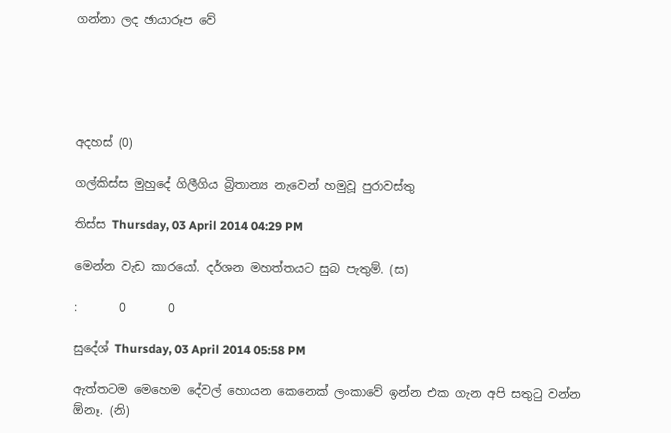ගන්නා ලද ඡායාරූප වේ





අදහස් (0)

ගල්කිස්ස මුහුදේ ගිලීගිය බ්‍රිතාන්‍ය නැවෙන් හමුවූ පුරාවස්තු

තිස්ස Thursday, 03 April 2014 04:29 PM

මෙන්න වැඩ කාරයෝ. දර්ශන මහත්තයට සුබ පැතුම්. (ස)

:       0       0

සුදේශ් Thursday, 03 April 2014 05:58 PM

ඇත්තටම මෙහෙම දේවල් හොයන කෙනෙක් ලංකාවේ ඉන්න එක ගැන අපි සතුටු වන්න ඕනෑ. (නි)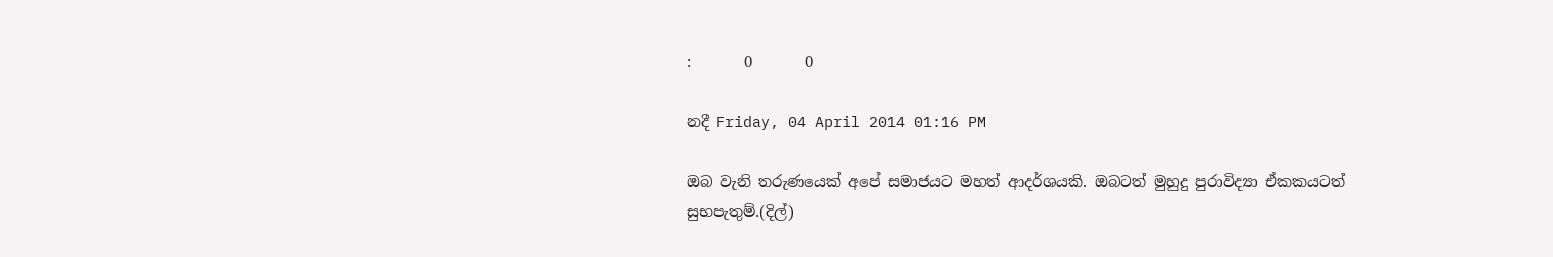:       0       0

නදී Friday, 04 April 2014 01:16 PM

ඔබ වැනි තරුණයෙක් අපේ සමාජයට මහත් ආදර්ශයකි. ඔබටත් මුහුදු පුරාවිද්‍යා ඒකකයටත් සුභපැතුම්.(දිල්)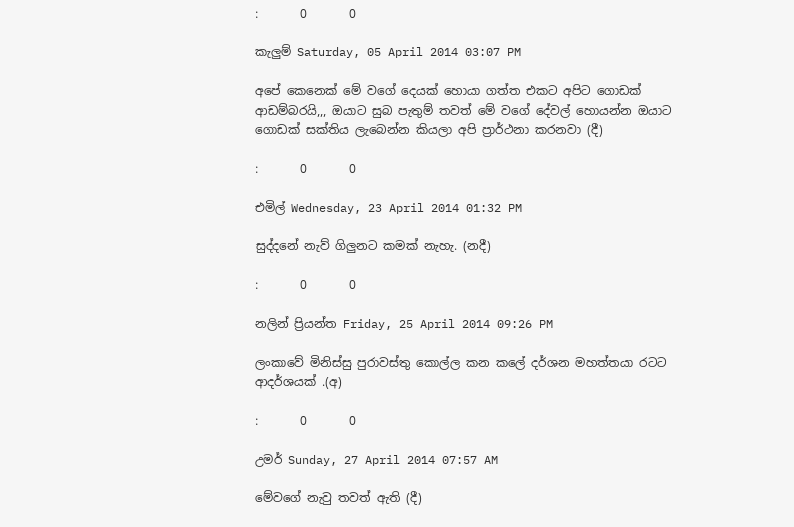:       0       0

කැලුම් Saturday, 05 April 2014 03:07 PM

අපේ කෙනෙක් මේ වගේ දෙයක් හොයා ගත්ත එකට අපිට ගොඩක් ආඩම්බරයි,,, ඔයාට සුබ පැතුම් තවත් මේ වගේ දේවල් හොයන්න ඔයාට ගොඩක් සක්තිය ලැබෙන්න කියලා අපි ප්‍රාර්ථනා කරනවා (දී)

:       0       0

එමිල් Wednesday, 23 April 2014 01:32 PM

සුද්දනේ නැව් ගිලුනට කමක් නැහැ. (නදී)

:       0       0

නලින් ප්‍රියන්ත Friday, 25 April 2014 09:26 PM

ලංකාවේ මිනිස්සු පුරාවස්තු කොල්ල කන කලේ දර්ශන මහත්තයා රටට ආදර්ශයක් .(අ)

:       0       0

උමර් Sunday, 27 April 2014 07:57 AM

මේවගේ නැවු තවත් ඇති (දී)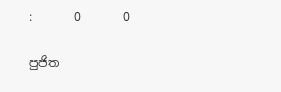:       0       0

පුජිත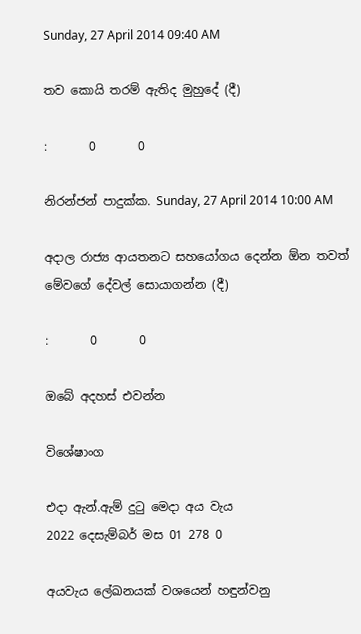Sunday, 27 April 2014 09:40 AM

තව කොයි තරම් ඇතිද මුහුදේ (දී)

:       0       0

නිරන්ජන් පාදුක්ක. Sunday, 27 April 2014 10:00 AM

අදාල රාජ්‍ය ආයතනට සහයෝගය දෙන්න ඕන තවත් මේවගේ දේවල් සොයාගන්න (දී)

:       0       0

ඔබේ අදහස් එවන්න

විශේෂාංග

එදා ඇන්.ඇම් දුටු මෙදා අය වැය
2022 දෙසැම්බර් මස 01 278 0

අයවැය ලේඛනයක් වශයෙන් හඳුන්වනු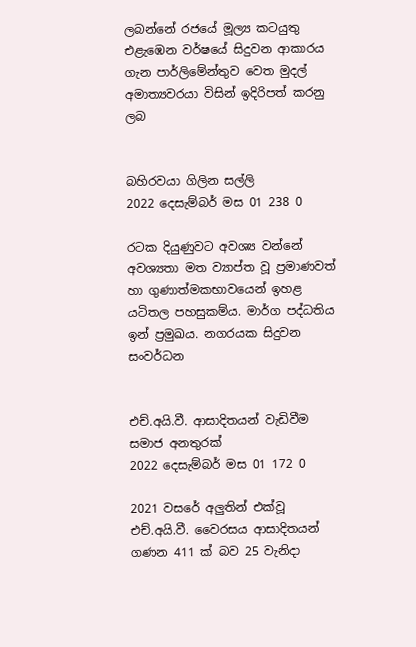ලබන්නේ රජයේ මූල්‍ය කටයුතු එළැඹෙන වර්ෂයේ සිදුවන ආකාරය ගැන පාර්ලිමේන්තුව වෙත මුදල් අමාත්‍යවරයා විසින් ඉදිරිපත් කරනු ලබ


බහිරවයා ගිලින සල්ලි
2022 දෙසැම්බර් මස 01 238 0

රටක දියුණුවට අවශ්‍ය වන්නේ අවශ්‍යතා මත ව්‍යාප්ත වූ ප්‍රමාණවත් හා ගුණාත්මකභාවයෙන් ඉහළ යටිතල පහසුකම්ය. මාර්ග පද්ධතිය ඉන් ප්‍රමුඛය. නගරයක සිදුවන සංවර්ධන


එච්.අයි.වී. ආසාදිතයන් වැඩිවීම සමාජ අනතුරක්
2022 දෙසැම්බර් මස 01 172 0

2021 වසරේ අලුතින් එක්වූ එච්.අයි.වී. වෛරසය ආසාදිතයන් ගණන 411 ක් බව 25 වැනිදා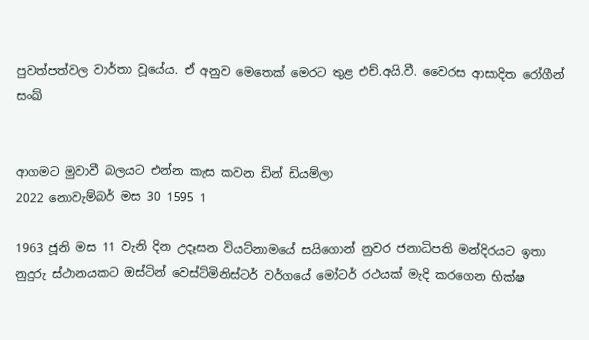පුවත්පත්වල වාර්තා වූයේය. ඒ අනුව මෙතෙක් මෙරට තුළ එච්.අයි.වී. වෛරස ආසාදිත රෝගීන් සංඛ්‍


ආගමට මුවාවී බලයට එන්න කැස කවන ඩින් ඩියම්ලා
2022 නොවැම්බර් මස 30 1595 1

1963 ජූනි මස 11 වැනි දින උදෑසන වියට්නාමයේ සයිගොන් නුවර ජනාධිපති මන්දිරයට ඉතා නුදුරු ස්ථානයකට ඔස්ටින් වෙස්ට්මිනිස්ටර් වර්ගයේ මෝටර් රථයක් මැදි කරගෙන භික්ෂ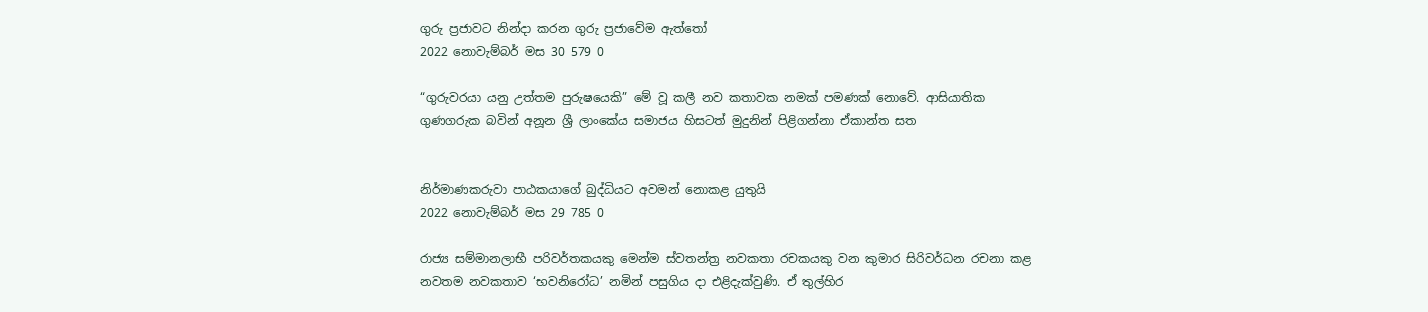ගුරු ප්‍රජාවට නින්දා කරන ගුරු ප්‍රජාවේම ඇත්තෝ
2022 නොවැම්බර් මස 30 579 0

“ගුරුවරයා යනු උත්තම පුරුෂයෙකි” මේ වූ කලී නව කතාවක නමක් පමණක් නොවේ. ආසියාතික ගුණගරුක බවින් අනූන ශ්‍රී ලාංකේය සමාජය හිසටත් මුදුනින් පිළිගන්නා ඒකාන්ත සත


නිර්මාණකරුවා පාඨකයාගේ බුද්ධියට අවමන් නොකළ යුතුයි
2022 නොවැම්බර් මස 29 785 0

රාජ්‍ය සම්මානලාභී පරිවර්තකයකු මෙන්ම ස්වතන්ත්‍ර නවකතා රචකයකු වන කුමාර සිරිවර්ධන රචනා කළ නවතම නවකතාව ‘භවනිරෝධ’ නමින් පසුගිය දා එළිදැක්වුණි. ඒ තුල්හිර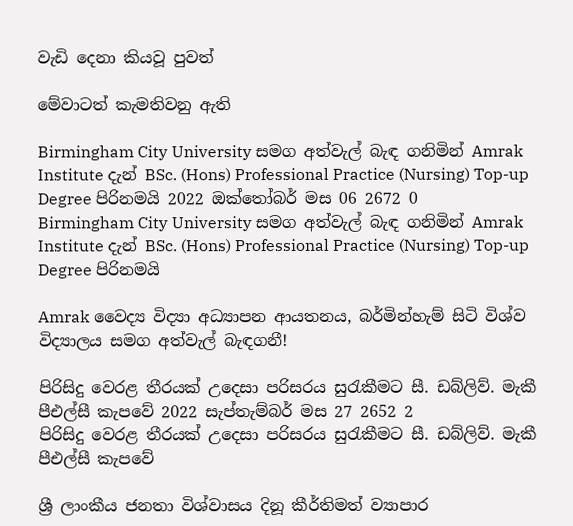වැඩි දෙනා කියවූ පුවත්

මේවාටත් කැමතිවනු ඇති

Birmingham City University සමග අත්වැල් බැඳ ගනිමින් Amrak Institute දැන් BSc. (Hons) Professional Practice (Nursing) Top-up Degree පිරිනමයි 2022 ඔක්තෝබර් මස 06 2672 0
Birmingham City University සමග අත්වැල් බැඳ ගනිමින් Amrak Institute දැන් BSc. (Hons) Professional Practice (Nursing) Top-up Degree පිරිනමයි

Amrak වෛද්‍ය විද්‍යා අධ්‍යාපන ආයතනය, බර්මින්හැම් සිටි විශ්ව විද්‍යාලය සමග අත්වැල් බැඳගනී!

පිරිසිදු වෙරළ තීරයක් උදෙසා පරිසරය සුරැකීමට සී. ඩබ්ලිව්. මැකී පීඑල්සී කැපවේ 2022 සැප්තැම්බර් මස 27 2652 2
පිරිසිදු වෙරළ තීරයක් උදෙසා පරිසරය සුරැකීමට සී. ඩබ්ලිව්. මැකී පීඑල්සී කැපවේ

ශ්‍රී ලාංකීය ජනතා විශ්වාසය දිනූ කීර්තිමත් ව්‍යාපාර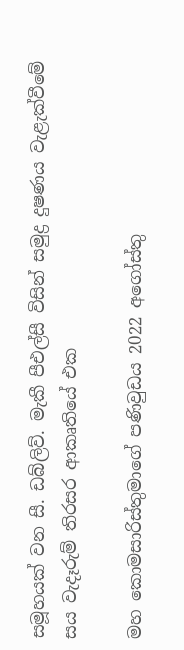සමූහයක් වන සී. ඩබ්ලිව්. මැකී පීඑල්සී විසින් සමුද්‍ර දුෂණය වැළැක්වීමේ සය වැදෑරුම් තිරසර ආකෘතියේ එක

මහ කොමසාරිස්තුමාගේ පණිවුඩය 2022 අගෝස්තු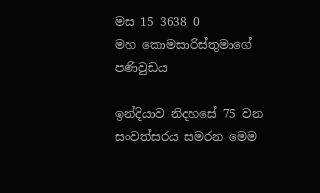මස 15 3638 0
මහ කොමසාරිස්තුමාගේ පණිවුඩය

ඉන්දියාව නිදහසේ 75 වන සංවත්සරය සමරන මෙම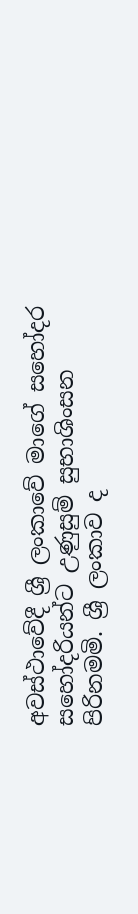අවස්ථාවේදී ශ්‍රී ලංකාවේ මාගේ සහෝදර සහෝදරියන්ට උණුසුම් සුභාශිංසන පිරිනමමි. ශ්‍රී ලංකාව ද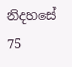නිදහසේ 75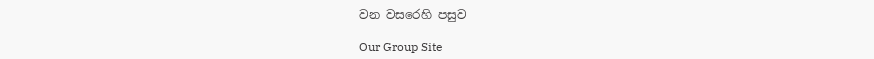වන වසරෙහි පසුව

Our Group Site